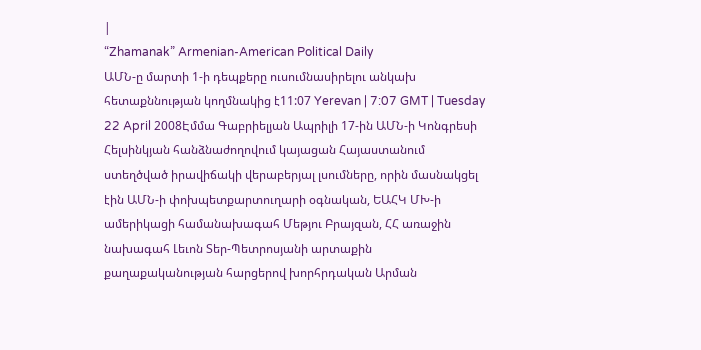|
“Zhamanak” Armenian-American Political Daily
ԱՄՆ-ը մարտի 1-ի դեպքերը ուսումնասիրելու անկախ հետաքննության կողմնակից է11:07 Yerevan | 7:07 GMT | Tuesday 22 April 2008Էմմա Գաբրիելյան Ապրիլի 17-ին ԱՄՆ-ի Կոնգրեսի Հելսինկյան հանձնաժողովում կայացան Հայաստանում ստեղծված իրավիճակի վերաբերյալ լսումները, որին մասնակցել էին ԱՄՆ-ի փոխպետքարտուղարի օգնական, ԵԱՀԿ ՄԽ-ի ամերիկացի համանախագահ Մեթյու Բրայզան, ՀՀ առաջին նախագահ Լեւոն Տեր-Պետրոսյանի արտաքին քաղաքականության հարցերով խորհրդական Արման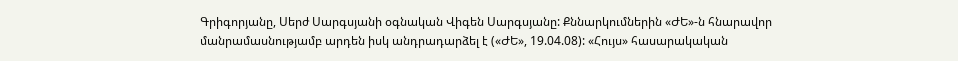Գրիգորյանը, Սերժ Սարգսյանի օգնական Վիգեն Սարգսյանը: Քննարկումներին «ԺԵ»-ն հնարավոր մանրամասնությամբ արդեն իսկ անդրադարձել է («ԺԵ», 19.04.08): «Հույս» հասարակական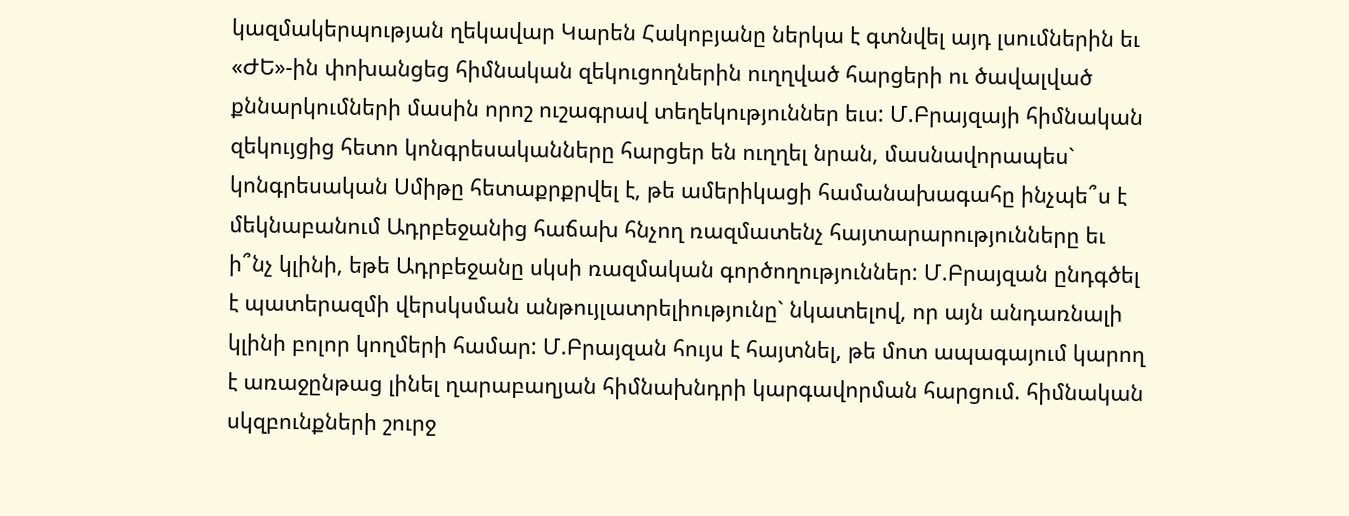կազմակերպության ղեկավար Կարեն Հակոբյանը ներկա է գտնվել այդ լսումներին եւ «ԺԵ»-ին փոխանցեց հիմնական զեկուցողներին ուղղված հարցերի ու ծավալված քննարկումների մասին որոշ ուշագրավ տեղեկություններ եւս: Մ.Բրայզայի հիմնական զեկույցից հետո կոնգրեսականները հարցեր են ուղղել նրան, մասնավորապես` կոնգրեսական Սմիթը հետաքրքրվել է, թե ամերիկացի համանախագահը ինչպե՞ս է մեկնաբանում Ադրբեջանից հաճախ հնչող ռազմատենչ հայտարարությունները եւ ի՞նչ կլինի, եթե Ադրբեջանը սկսի ռազմական գործողություններ: Մ.Բրայզան ընդգծել է պատերազմի վերսկսման անթույլատրելիությունը` նկատելով, որ այն անդառնալի կլինի բոլոր կողմերի համար: Մ.Բրայզան հույս է հայտնել, թե մոտ ապագայում կարող է առաջընթաց լինել ղարաբաղյան հիմնախնդրի կարգավորման հարցում. հիմնական սկզբունքների շուրջ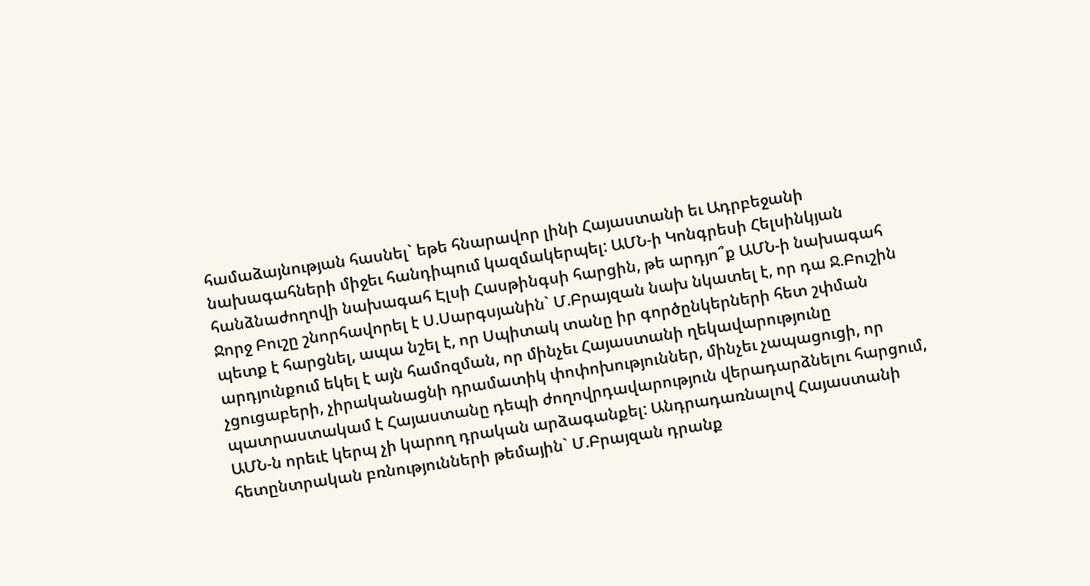համաձայնության հասնել` եթե հնարավոր լինի Հայաստանի եւ Ադրբեջանի նախագահների միջեւ հանդիպում կազմակերպել: ԱՄՆ-ի Կոնգրեսի Հելսինկյան հանձնաժողովի նախագահ Էլսի Հասթինգսի հարցին, թե արդյո՞ք ԱՄՆ-ի նախագահ Ջորջ Բուշը շնորհավորել է Ս.Սարգսյանին` Մ.Բրայզան նախ նկատել է, որ դա Ջ.Բուշին պետք է հարցնել, ապա նշել է, որ Սպիտակ տանը իր գործընկերների հետ շփման արդյունքում եկել է այն համոզման, որ մինչեւ Հայաստանի ղեկավարությունը չցուցաբերի, չիրականացնի դրամատիկ փոփոխություններ, մինչեւ չապացուցի, որ պատրաստակամ է Հայաստանը դեպի ժողովրդավարություն վերադարձնելու հարցում, ԱՄՆ-ն որեւէ կերպ չի կարող դրական արձագանքել: Անդրադառնալով Հայաստանի հետընտրական բռնությունների թեմային` Մ.Բրայզան դրանք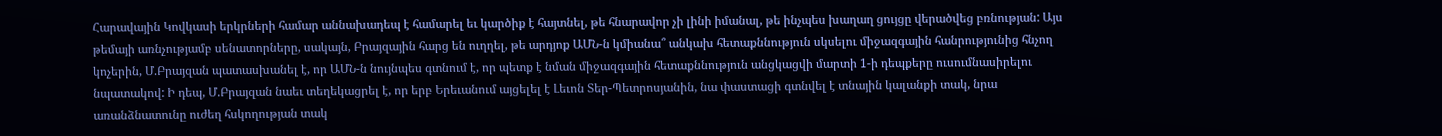Հարավային Կովկասի երկրների համար աննախադեպ է համարել եւ կարծիք է հայտնել, թե հնարավոր չի լինի իմանալ, թե ինչպես խաղաղ ցույցը վերածվեց բռնության: Այս թեմայի առնչությամբ սենատորները, սակայն, Բրայզային հարց են ուղղել, թե արդյոք ԱՄՆ-ն կմիանա՞ անկախ հետաքննություն սկսելու միջազգային հանրությունից հնչող կոչերին, Մ.Բրայզան պատասխանել է, որ ԱՄՆ-ն նույնպես գտնում է, որ պետք է նման միջազգային հետաքննություն անցկացվի մարտի 1-ի դեպքերը ուսումնասիրելու նպատակով: Ի դեպ, Մ.Բրայզան նաեւ տեղեկացրել է, որ երբ Երեւանում այցելել է Լեւոն Տեր-Պետրոսյանին, նա փաստացի գտնվել է տնային կալանքի տակ, նրա առանձնատունը ուժեղ հսկողության տակ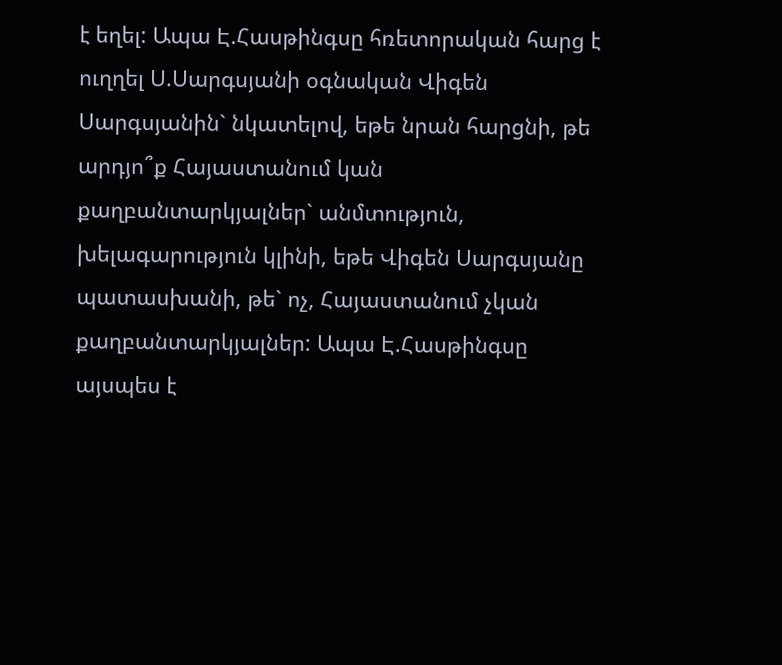է եղել: Ապա Է.Հասթինգսը հռետորական հարց է ուղղել Ս.Սարգսյանի օգնական Վիգեն Սարգսյանին` նկատելով, եթե նրան հարցնի, թե արդյո՞ք Հայաստանում կան քաղբանտարկյալներ` անմտություն, խելագարություն կլինի, եթե Վիգեն Սարգսյանը պատասխանի, թե` ոչ, Հայաստանում չկան քաղբանտարկյալներ: Ապա Է.Հասթինգսը այսպես է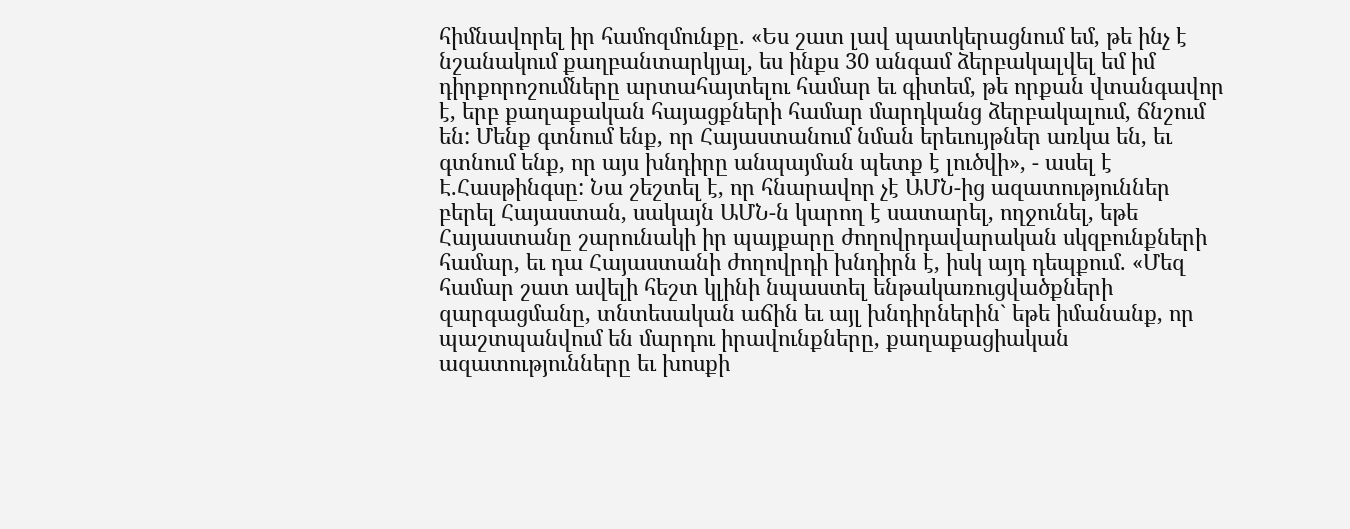հիմնավորել իր համոզմունքը. «Ես շատ լավ պատկերացնում եմ, թե ինչ է նշանակում քաղբանտարկյալ, ես ինքս 30 անգամ ձերբակալվել եմ իմ դիրքորոշումները արտահայտելու համար եւ գիտեմ, թե որքան վտանգավոր է, երբ քաղաքական հայացքների համար մարդկանց ձերբակալում, ճնշում են: Մենք գտնում ենք, որ Հայաստանում նման երեւույթներ առկա են, եւ գտնում ենք, որ այս խնդիրը անպայման պետք է լուծվի», - ասել է Է.Հասթինգսը: Նա շեշտել է, որ հնարավոր չէ ԱՄՆ-ից ազատություններ բերել Հայաստան, սակայն ԱՄՆ-ն կարող է սատարել, ողջունել, եթե Հայաստանը շարունակի իր պայքարը ժողովրդավարական սկզբունքների համար, եւ դա Հայաստանի ժողովրդի խնդիրն է, իսկ այդ դեպքում. «Մեզ համար շատ ավելի հեշտ կլինի նպաստել ենթակառուցվածքների զարգացմանը, տնտեսական աճին եւ այլ խնդիրներին` եթե իմանանք, որ պաշտպանվում են մարդու իրավունքները, քաղաքացիական ազատությունները եւ խոսքի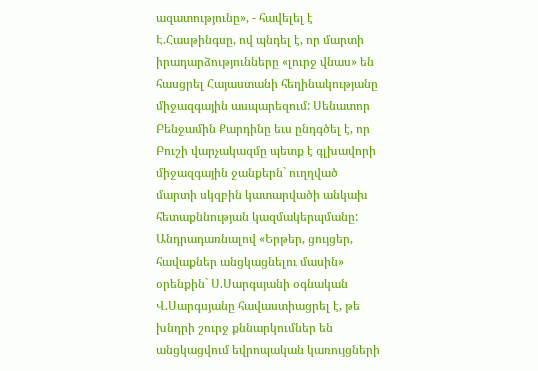ազատությունը», - հավելել է Է.Հասթինգսը, ով պնդել է, որ մարտի իրադարձությունները «լուրջ վնաս» են հասցրել Հայաստանի հեղինակությանը միջազգային ասպարեզում: Սենատոր Բենջամին Քարդինը եւս ընդգծել է, որ Բուշի վարչակազմը պետք է գլխավորի միջազգային ջանքերն` ուղղված մարտի սկզբին կատարվածի անկախ հետաքննության կազմակերպմանը: Անդրադառնալով «Երթեր, ցույցեր, հավաքներ անցկացնելու մասին» օրենքին` Ս.Սարգսյանի օգնական Վ.Սարգսյանը հավաստիացրել է, թե խնդրի շուրջ քննարկումներ են անցկացվում եվրոպական կառույցների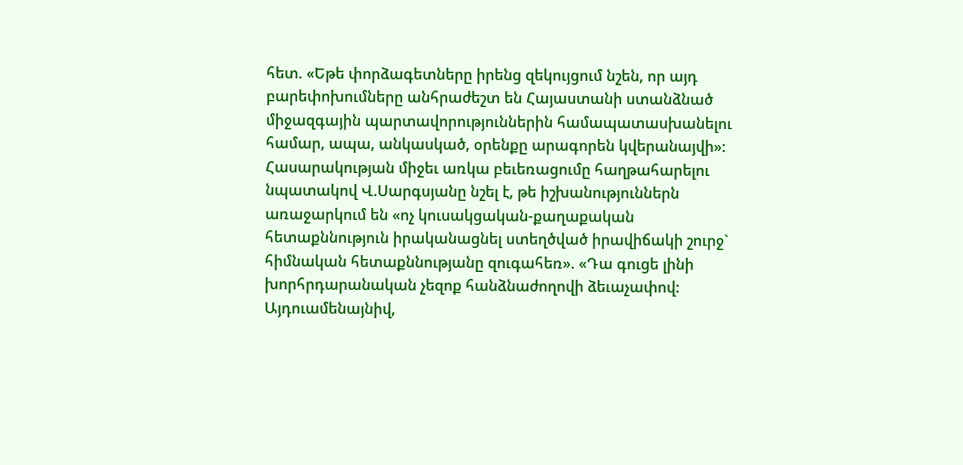հետ. «Եթե փորձագետները իրենց զեկույցում նշեն, որ այդ բարեփոխումները անհրաժեշտ են Հայաստանի ստանձնած միջազգային պարտավորություններին համապատասխանելու համար, ապա, անկասկած, օրենքը արագորեն կվերանայվի»: Հասարակության միջեւ առկա բեւեռացումը հաղթահարելու նպատակով Վ.Սարգսյանը նշել է, թե իշխանություններն առաջարկում են «ոչ կուսակցական-քաղաքական հետաքննություն իրականացնել ստեղծված իրավիճակի շուրջ` հիմնական հետաքննությանը զուգահեռ». «Դա գուցե լինի խորհրդարանական չեզոք հանձնաժողովի ձեւաչափով: Այդուամենայնիվ,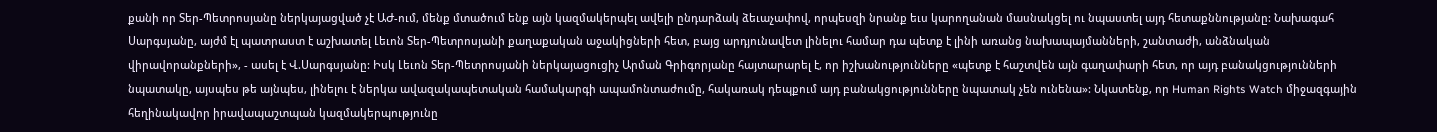քանի որ Տեր-Պետրոսյանը ներկայացված չէ ԱԺ-ում, մենք մտածում ենք այն կազմակերպել ավելի ընդարձակ ձեւաչափով, որպեսզի նրանք եւս կարողանան մասնակցել ու նպաստել այդ հետաքննությանը: Նախագահ Սարգսյանը, այժմ էլ պատրաստ է աշխատել Լեւոն Տեր-Պետրոսյանի քաղաքական աջակիցների հետ, բայց արդյունավետ լինելու համար դա պետք է լինի առանց նախապայմանների, շանտաժի, անձնական վիրավորանքների», - ասել է Վ.Սարգսյանը: Իսկ Լեւոն Տեր-Պետրոսյանի ներկայացուցիչ Արման Գրիգորյանը հայտարարել է, որ իշխանությունները «պետք է հաշտվեն այն գաղափարի հետ, որ այդ բանակցությունների նպատակը, այսպես թե այնպես, լինելու է ներկա ավազակապետական համակարգի ապամոնտաժումը, հակառակ դեպքում այդ բանակցությունները նպատակ չեն ունենա»: Նկատենք, որ Human Rights Watch միջազգային հեղինակավոր իրավապաշտպան կազմակերպությունը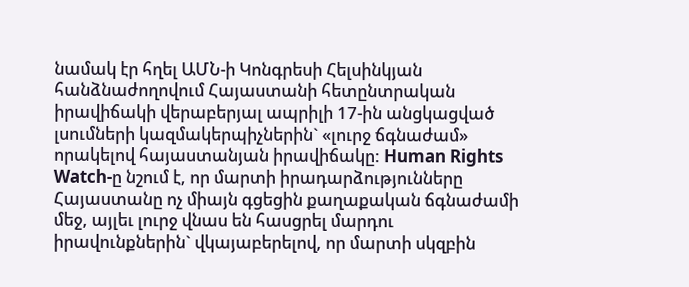նամակ էր հղել ԱՄՆ-ի Կոնգրեսի Հելսինկյան հանձնաժողովում Հայաստանի հետընտրական իրավիճակի վերաբերյալ ապրիլի 17-ին անցկացված լսումների կազմակերպիչներին` «լուրջ ճգնաժամ» որակելով հայաստանյան իրավիճակը: Human Rights Watch-ը նշում է, որ մարտի իրադարձությունները Հայաստանը ոչ միայն գցեցին քաղաքական ճգնաժամի մեջ, այլեւ լուրջ վնաս են հասցրել մարդու իրավունքներին` վկայաբերելով, որ մարտի սկզբին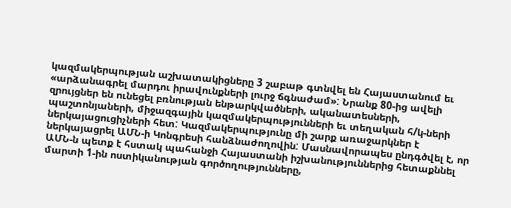կազմակերպության աշխատակիցները 3 շաբաթ գտնվել են Հայաստանում եւ «արձանագրել մարդու իրավունքների լուրջ ճգնաժամ»: Նրանք 80-ից ավելի զրույցներ են ունեցել բռնության ենթարկվածների, ականատեսների, պաշտոնյաների, միջազգային կազմակերպությունների եւ տեղական հ/կ-ների ներկայացուցիչների հետ: Կազմակերպությունը մի շարք առաջարկներ է ներկայացրել ԱՄՆ-ի Կոնգրեսի հանձնաժողովին: Մասնավորապես ընդգծվել է, որ ԱՄՆ-ն պետք է հստակ պահանջի Հայաստանի իշխանություններից հետաքննել մարտի 1-ին ոստիկանության գործողությունները,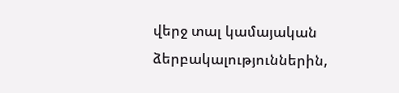վերջ տալ կամայական ձերբակալություններին,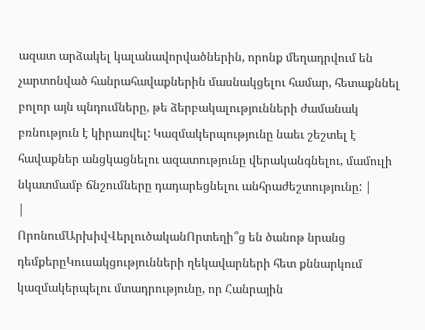ազատ արձակել կալանավորվածներին, որոնք մեղադրվում են չարտոնված հանրահավաքներին մասնակցելու համար, հետաքննել բոլոր այն պնդումները, թե ձերբակալությունների ժամանակ բռնություն է կիրառվել: Կազմակերպությունը նաեւ շեշտել է հավաքներ անցկացնելու ազատությունը վերականգնելու, մամուլի նկատմամբ ճնշումները դադարեցնելու անհրաժեշտությունը: |
|
ՈրոնումԱրխիվՎերլուծականՈրտեղի՞ց են ծանոթ նրանց դեմքերըԿուսակցությունների ղեկավարների հետ քննարկում կազմակերպելու մտադրությունը, որ Հանրային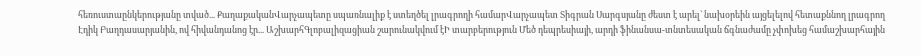հեռուստաընկերությանը տված... ՔաղաքականՎարչապետը սպառնալիք է ստեղծել լրագրողի համարՎարչապետ Տիգրան Սարգսյանը ժեստ է արել` նախօրեին այցելելով հետաքննող լրագրող Էդիկ Բաղդասարյանին, ով հիվանդանոց էր... ԱշխարհԳլոբալիզացիան շարունակվում էԻ տարբերություն Մեծ դեպրեսիայի, արդի ֆինանսա-տնտեսական ճգնաժամը չփոխեց համաշխարհային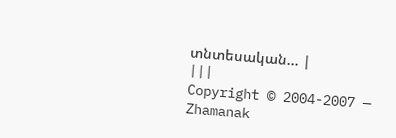տնտեսական... |
|||
Copyright © 2004-2007 — Zhamanak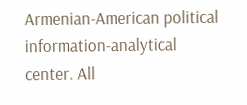Armenian-American political information-analytical center. All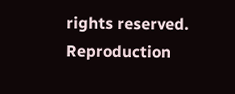rights reserved. Reproduction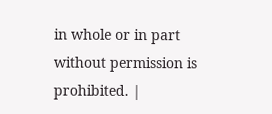in whole or in part without permission is prohibited. |